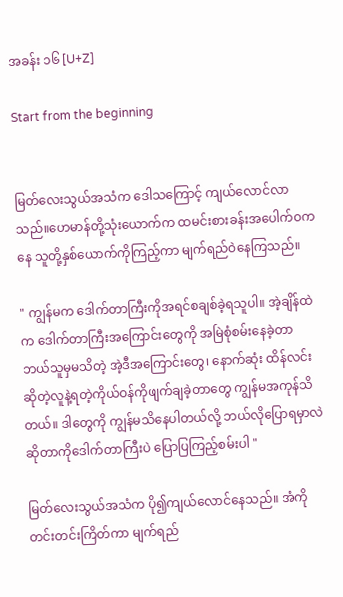အခန်း ၁၆ [U+Z]

Start from the beginning


မြတ်လေးသွယ်အသံက ဒေါသကြောင့် ကျယ်လောင်လာသည်။ဟေမာန်တို့သုံးယောက်က ထမင်းစားခန်းအပေါက်ဝကနေ သူတို့နှစ်ယောက်ကိုကြည့်ကာ မျက်ရည်ဝဲနေကြသည်။

" ကျွန်မက ဒေါက်တာကြီးကိုအရင်စချစ်ခဲ့ရသူပါ။ အဲ့ချိန်ထဲက ဒေါက်တာကြီးအကြောင်းတွေကို အမြဲစုံစမ်းနေခဲ့တာ ဘယ်သူမှမသိတဲ့ အဲ့ဒီအကြောင်းတွေ၊ နောက်ဆုံး ထိန်လင်းဆိုတဲ့လူနဲ့ရတဲ့ကိုယ်ဝန်ကိုဖျက်ချခဲ့တာတွေ ကျွန်မအကုန်သိတယ်။ ဒါတွေကို ကျွန်မသိနေပါတယ်လို့ ဘယ်လိုပြောရမှာလဲဆိုတာကိုဒေါက်တာကြီးပဲ ပြောပြကြည့်စမ်းပါ "

မြတ်လေးသွယ်အသံက ပို၍ကျယ်လောင်နေသည်။ အံကိုတင်းတင်းကြိတ်ကာ မျက်ရည်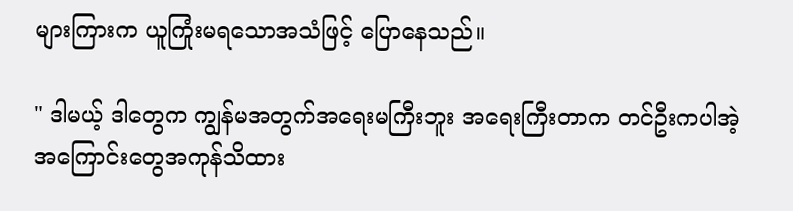များကြားက ယူကြုံးမရသောအသံဖြင့် ပြောနေသည်။

" ဒါမယ့် ဒါတွေက ကျွန်မအတွက်အရေးမကြီးဘူး အရေးကြီးတာက ‌တင်ဦးကပါအဲ့အကြောင်းတွေအကုန်သိထား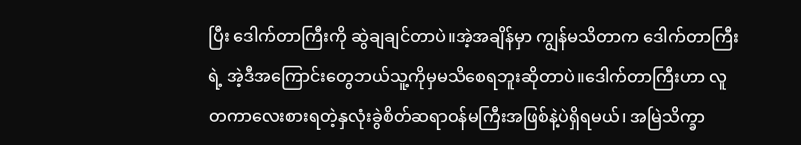ပြီး ဒေါက်တာကြီးကို ဆွဲချချင်တာပဲ။အဲ့အချိန်မှာ ကျွန်မသိတာက ဒေါက်တာကြီးရဲ့ အဲ့ဒီအကြောင်း‌တွေဘယ်သူ့ကိုမှမသိစေရဘူးဆိုတာပဲ။ဒေါက်တာကြီးဟာ လူတကာလေးစားရတဲ့နှလုံးခွဲစိတ်ဆရာဝန်မကြီးအဖြစ်နဲ့ပဲရှိရမယ်၊ အမြဲသိက္ခာ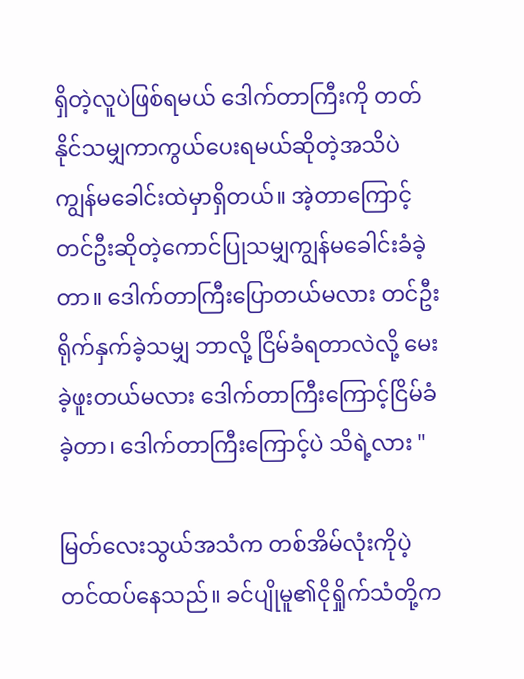ရှိတဲ့လူပဲဖြစ်ရမယ် ဒေါက်တာကြီးကို တတ်နိုင်သမျှကာကွယ်ပေးရမယ်ဆိုတဲ့အသိပဲ ကျွန်မခေါင်းထဲမှာရှိတယ်။ အဲ့တာကြောင့် တင်ဦးဆိုတဲ့ကောင်ပြုသမျှကျွန်မခေါင်းခံခဲ့တာ။ ဒေါက်တာကြီးပြောတယ်မလား တင်ဦးရိုက်နှက်ခဲ့သမျှ ဘာလို့ ငြိမ်ခံရတာလဲလို့ မေးခဲ့ဖူးတယ်မလား ဒေါက်တာကြီးကြောင့်ငြိမ်ခံခဲ့တာ၊ ဒေါက်တာကြီးကြောင့်ပဲ သိရဲ့လား "

မြတ်လေးသွယ်အသံက တစ်အိမ်လုံးကိုပဲ့တင်ထပ်နေသည်။ ခင်ပျိုမူ၏ငိုရှိုက်သံတို့က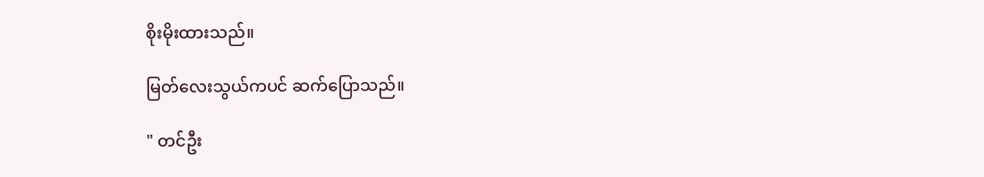စိုးမိုးထားသည်။

မြတ်လေးသွယ်ကပင် ဆက်ပြောသည်။

" တင်ဦး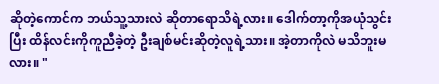ဆိုတဲ့ကောင်က ဘယ်သူ့သားလဲ ဆိုတာရောသိရဲ့လား။ ဒေါက်တာ့ကိုအယုံသွင်းပြီး ထိန်လင်းကိုကူညီခဲ့တဲ့ ဦးချစ်မင်းဆိုတဲ့လူရဲ့သား။ အဲ့တာကိုလဲ မသိဘူးမလား။ "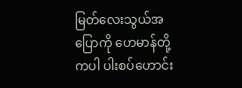မြတ်လေးသွယ်အပြောကို ဟေမာန်တို့ကပါ ပါးစပ်ဟောင်း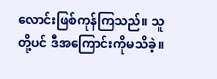လောင်းဖြစ်ကုန်ကြသည်။ သူတို့ပင် ဒီအကြောင်းကိုမသိခဲ့။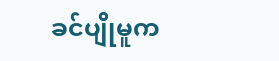ခင်ပျိုမူက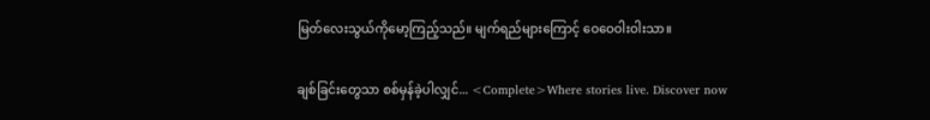မြတ်လေးသွယ်ကိုမော့ကြည့်သည်။ မျက်ရည်များကြောင့် ဝေဝေဝါးဝါးသာ။

ချစ်ခြင်းတွေသာ စစ်မှန်ခဲ့ပါလျှင်... <Complete>Where stories live. Discover now